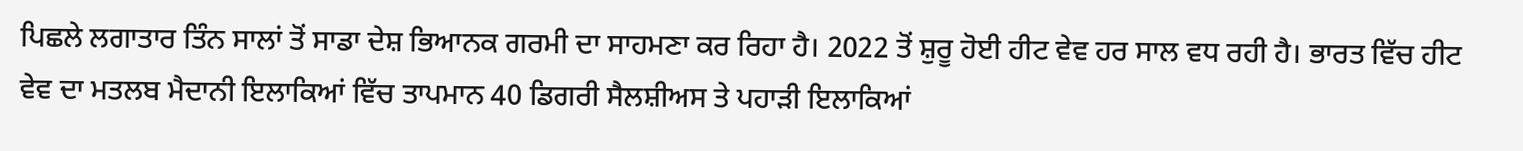ਪਿਛਲੇ ਲਗਾਤਾਰ ਤਿੰਨ ਸਾਲਾਂ ਤੋਂ ਸਾਡਾ ਦੇਸ਼ ਭਿਆਨਕ ਗਰਮੀ ਦਾ ਸਾਹਮਣਾ ਕਰ ਰਿਹਾ ਹੈ। 2022 ਤੋਂ ਸ਼ੁਰੂ ਹੋਈ ਹੀਟ ਵੇਵ ਹਰ ਸਾਲ ਵਧ ਰਹੀ ਹੈ। ਭਾਰਤ ਵਿੱਚ ਹੀਟ ਵੇਵ ਦਾ ਮਤਲਬ ਮੈਦਾਨੀ ਇਲਾਕਿਆਂ ਵਿੱਚ ਤਾਪਮਾਨ 40 ਡਿਗਰੀ ਸੈਲਸ਼ੀਅਸ ਤੇ ਪਹਾੜੀ ਇਲਾਕਿਆਂ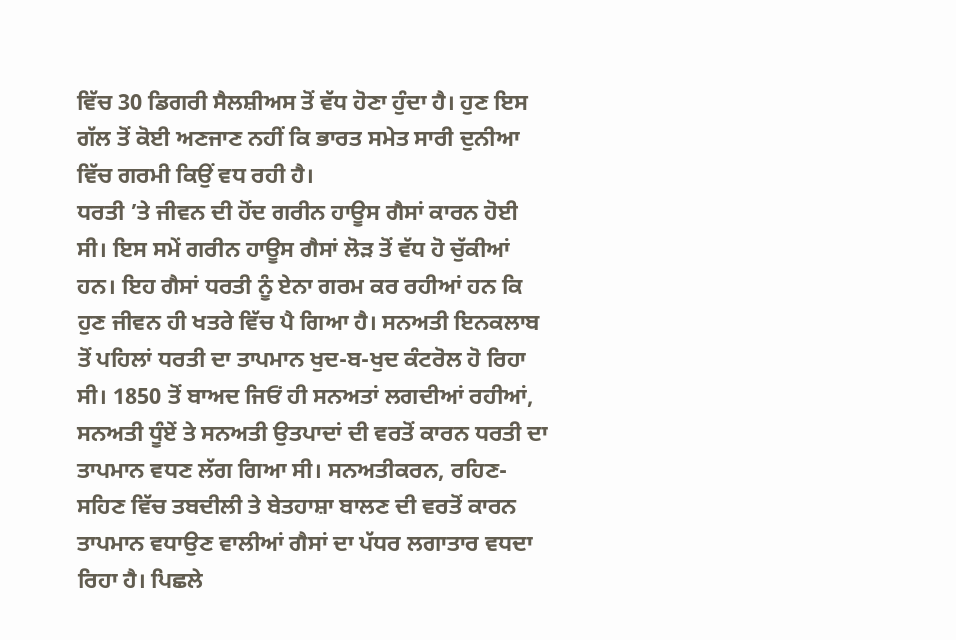ਵਿੱਚ 30 ਡਿਗਰੀ ਸੈਲਸ਼ੀਅਸ ਤੋਂ ਵੱਧ ਹੋਣਾ ਹੁੰਦਾ ਹੈ। ਹੁਣ ਇਸ ਗੱਲ ਤੋਂ ਕੋਈ ਅਣਜਾਣ ਨਹੀਂ ਕਿ ਭਾਰਤ ਸਮੇਤ ਸਾਰੀ ਦੁਨੀਆ ਵਿੱਚ ਗਰਮੀ ਕਿਉਂ ਵਧ ਰਹੀ ਹੈ।
ਧਰਤੀ ’ਤੇ ਜੀਵਨ ਦੀ ਹੋਂਦ ਗਰੀਨ ਹਾਊਸ ਗੈਸਾਂ ਕਾਰਨ ਹੋਈ ਸੀ। ਇਸ ਸਮੇਂ ਗਰੀਨ ਹਾਊਸ ਗੈਸਾਂ ਲੋੜ ਤੋਂ ਵੱਧ ਹੋ ਚੁੱਕੀਆਂ ਹਨ। ਇਹ ਗੈਸਾਂ ਧਰਤੀ ਨੂੰ ਏਨਾ ਗਰਮ ਕਰ ਰਹੀਆਂ ਹਨ ਕਿ ਹੁਣ ਜੀਵਨ ਹੀ ਖਤਰੇ ਵਿੱਚ ਪੈ ਗਿਆ ਹੈ। ਸਨਅਤੀ ਇਨਕਲਾਬ ਤੋਂ ਪਹਿਲਾਂ ਧਰਤੀ ਦਾ ਤਾਪਮਾਨ ਖੁਦ-ਬ-ਖੁਦ ਕੰਟਰੋਲ ਹੋ ਰਿਹਾ ਸੀ। 1850 ਤੋਂ ਬਾਅਦ ਜਿਓਂ ਹੀ ਸਨਅਤਾਂ ਲਗਦੀਆਂ ਰਹੀਆਂ, ਸਨਅਤੀ ਧੂੰਏਂ ਤੇ ਸਨਅਤੀ ਉਤਪਾਦਾਂ ਦੀ ਵਰਤੋਂ ਕਾਰਨ ਧਰਤੀ ਦਾ ਤਾਪਮਾਨ ਵਧਣ ਲੱਗ ਗਿਆ ਸੀ। ਸਨਅਤੀਕਰਨ, ਰਹਿਣ-ਸਹਿਣ ਵਿੱਚ ਤਬਦੀਲੀ ਤੇ ਬੇਤਹਾਸ਼ਾ ਬਾਲਣ ਦੀ ਵਰਤੋਂ ਕਾਰਨ ਤਾਪਮਾਨ ਵਧਾਉਣ ਵਾਲੀਆਂ ਗੈਸਾਂ ਦਾ ਪੱਧਰ ਲਗਾਤਾਰ ਵਧਦਾ ਰਿਹਾ ਹੈ। ਪਿਛਲੇ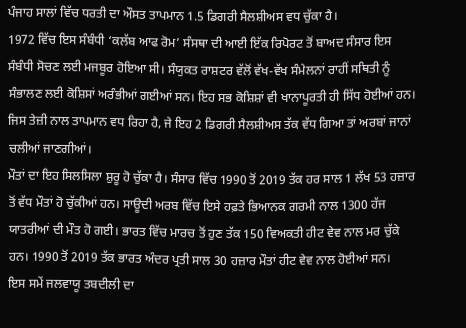ਪੰਜਾਹ ਸਾਲਾਂ ਵਿੱਚ ਧਰਤੀ ਦਾ ਔਸਤ ਤਾਪਮਾਨ 1.5 ਡਿਗਰੀ ਸੈਲਸ਼ੀਅਸ ਵਧ ਚੁੱਕਾ ਹੈ।
1972 ਵਿੱਚ ਇਸ ਸੰਬੰਧੀ ‘ਕਲੱਬ ਆਫ ਰੋਮ’ ਸੰਸਥਾ ਦੀ ਆਈ ਇੱਕ ਰਿਪੋਰਟ ਤੋਂ ਬਾਅਦ ਸੰਸਾਰ ਇਸ ਸੰਬੰਧੀ ਸੋਚਣ ਲਈ ਮਜਬੂਰ ਹੋਇਆ ਸੀ। ਸੰਯੁਕਤ ਰਾਸ਼ਟਰ ਵੱਲੋਂ ਵੱਖ-ਵੱਖ ਸੰਮੇਲਨਾਂ ਰਾਹੀਂ ਸਥਿਤੀ ਨੂੰ ਸੰਭਾਲਣ ਲਈ ਕੋਸ਼ਿਸਾਂ ਅਰੰਭੀਆਂ ਗਈਆਂ ਸਨ। ਇਹ ਸਭ ਕੋਸ਼ਿਸ਼ਾਂ ਵੀ ਖਾਨਾਪੂਰਤੀ ਹੀ ਸਿੱਧ ਹੋਈਆਂ ਹਨ। ਜਿਸ ਤੇਜ਼ੀ ਨਾਲ ਤਾਪਮਾਨ ਵਧ ਰਿਹਾ ਹੈ, ਜੇ ਇਹ 2 ਡਿਗਰੀ ਸੈਲਸ਼ੀਅਸ ਤੱਕ ਵੱਧ ਗਿਆ ਤਾਂ ਅਰਬਾਂ ਜਾਨਾਂ ਚਲੀਆਂ ਜਾਣਗੀਆਂ।
ਮੌਤਾਂ ਦਾ ਇਹ ਸਿਲਸਿਲਾ ਸ਼ੁਰੂ ਹੋ ਚੁੱਕਾ ਹੈ। ਸੰਸਾਰ ਵਿੱਚ 1990 ਤੋਂ 2019 ਤੱਕ ਹਰ ਸਾਲ 1 ਲੱਖ 53 ਹਜ਼ਾਰ ਤੋਂ ਵੱਧ ਮੌਤਾਂ ਹੋ ਚੁੱਕੀਆਂ ਹਨ। ਸਾਊਦੀ ਅਰਬ ਵਿੱਚ ਇਸੇ ਹਫ਼ਤੇ ਭਿਆਨਕ ਗਰਮੀ ਨਾਲ 1300 ਹੱਜ ਯਾਤਰੀਆਂ ਦੀ ਮੌਤ ਹੋ ਗਈ। ਭਾਰਤ ਵਿੱਚ ਮਾਰਚ ਤੋਂ ਹੁਣ ਤੱਕ 150 ਵਿਅਕਤੀ ਹੀਟ ਵੇਵ ਨਾਲ ਮਰ ਚੁੱਕੇ ਹਨ। 1990 ਤੋਂ 2019 ਤੱਕ ਭਾਰਤ ਅੰਦਰ ਪ੍ਰਤੀ ਸਾਲ 30 ਹਜ਼ਾਰ ਮੌਤਾਂ ਹੀਟ ਵੇਵ ਨਾਲ ਹੋਈਆਂ ਸਨ।
ਇਸ ਸਮੇਂ ਜਲਵਾਯੂ ਤਬਦੀਲੀ ਦਾ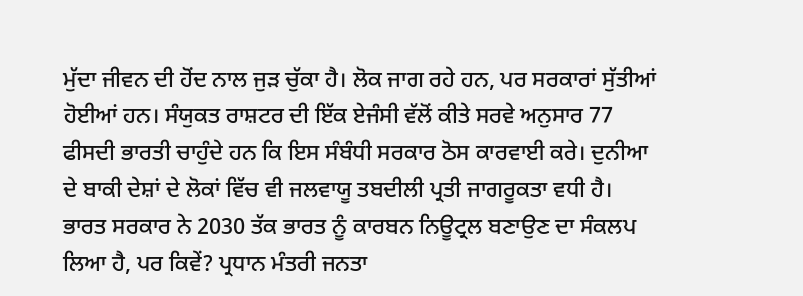ਮੁੱਦਾ ਜੀਵਨ ਦੀ ਹੋਂਦ ਨਾਲ ਜੁੜ ਚੁੱਕਾ ਹੈ। ਲੋਕ ਜਾਗ ਰਹੇ ਹਨ, ਪਰ ਸਰਕਾਰਾਂ ਸੁੱਤੀਆਂ ਹੋਈਆਂ ਹਨ। ਸੰਯੁਕਤ ਰਾਸ਼ਟਰ ਦੀ ਇੱਕ ਏਜੰਸੀ ਵੱਲੋਂ ਕੀਤੇ ਸਰਵੇ ਅਨੁਸਾਰ 77 ਫੀਸਦੀ ਭਾਰਤੀ ਚਾਹੁੰਦੇ ਹਨ ਕਿ ਇਸ ਸੰਬੰਧੀ ਸਰਕਾਰ ਠੋਸ ਕਾਰਵਾਈ ਕਰੇ। ਦੁਨੀਆ ਦੇ ਬਾਕੀ ਦੇਸ਼ਾਂ ਦੇ ਲੋਕਾਂ ਵਿੱਚ ਵੀ ਜਲਵਾਯੂ ਤਬਦੀਲੀ ਪ੍ਰਤੀ ਜਾਗਰੂਕਤਾ ਵਧੀ ਹੈ।
ਭਾਰਤ ਸਰਕਾਰ ਨੇ 2030 ਤੱਕ ਭਾਰਤ ਨੂੰ ਕਾਰਬਨ ਨਿਊਟ੍ਰਲ ਬਣਾਉਣ ਦਾ ਸੰਕਲਪ ਲਿਆ ਹੈ, ਪਰ ਕਿਵੇਂ? ਪ੍ਰਧਾਨ ਮੰਤਰੀ ਜਨਤਾ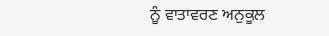ਨੂੰ ਵਾਤਾਵਰਣ ਅਨੁਕੂਲ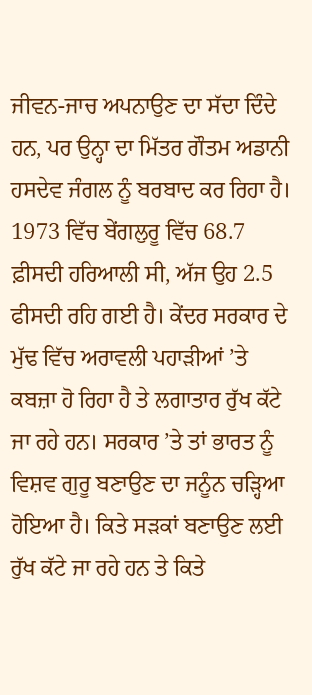ਜੀਵਨ-ਜਾਚ ਅਪਨਾਉਣ ਦਾ ਸੱਦਾ ਦਿੰਦੇ ਹਨ, ਪਰ ਉਨ੍ਹਾ ਦਾ ਮਿੱਤਰ ਗੌਤਮ ਅਡਾਨੀ ਹਸਦੇਵ ਜੰਗਲ ਨੂੰ ਬਰਬਾਦ ਕਰ ਰਿਹਾ ਹੈ। 1973 ਵਿੱਚ ਬੇਂਗਲੁਰੂ ਵਿੱਚ 68.7 ਫ਼ੀਸਦੀ ਹਰਿਆਲੀ ਸੀ, ਅੱਜ ਉਹ 2.5 ਫੀਸਦੀ ਰਹਿ ਗਈ ਹੈ। ਕੇਂਦਰ ਸਰਕਾਰ ਦੇ ਮੁੱਢ ਵਿੱਚ ਅਰਾਵਲੀ ਪਹਾੜੀਆਂ ’ਤੇ ਕਬਜ਼ਾ ਹੋ ਰਿਹਾ ਹੈ ਤੇ ਲਗਾਤਾਰ ਰੁੱਖ ਕੱਟੇ ਜਾ ਰਹੇ ਹਨ। ਸਰਕਾਰ ’ਤੇ ਤਾਂ ਭਾਰਤ ਨੂੰ ਵਿਸ਼ਵ ਗੁਰੂ ਬਣਾਉਣ ਦਾ ਜਨੂੰਨ ਚੜ੍ਹਿਆ ਹੋਇਆ ਹੈ। ਕਿਤੇ ਸੜਕਾਂ ਬਣਾਉਣ ਲਈ ਰੁੱਖ ਕੱਟੇ ਜਾ ਰਹੇ ਹਨ ਤੇ ਕਿਤੇ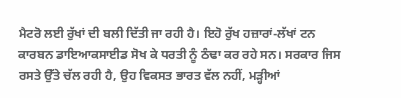ਮੈਟਰੋ ਲਈ ਰੁੱਖਾਂ ਦੀ ਬਲੀ ਦਿੱਤੀ ਜਾ ਰਹੀ ਹੈ। ਇਹੋ ਰੁੱਖ ਹਜ਼ਾਰਾਂ-ਲੱਖਾਂ ਟਨ ਕਾਰਬਨ ਡਾਇਆਕਸਾਈਡ ਸੋਖ ਕੇ ਧਰਤੀ ਨੂੰ ਠੰਢਾ ਕਰ ਰਹੇ ਸਨ। ਸਰਕਾਰ ਜਿਸ ਰਸਤੇ ਉੱਤੇ ਚੱਲ ਰਹੀ ਹੈ, ਉਹ ਵਿਕਸਤ ਭਾਰਤ ਵੱਲ ਨਹੀਂ, ਮੜ੍ਹੀਆਂ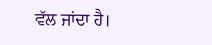ਵੱਲ ਜਾਂਦਾ ਹੈ।